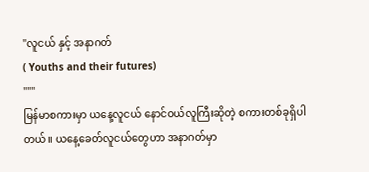"လူငယ် နှင့် အနာဂတ်
( Youths and their futures)
"""
မြန်မာစကားမှာ ယနေ့လူငယ် နောင်ဝယ်လူကြီးဆိုတဲ့ စကားတစ်ခုရှိပါတယ်။ ယနေ့ခေတ်လူငယ်တွေဟာ အနာဂတ်မှာ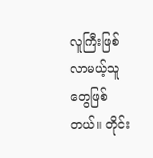လူကြီးဖြစ်လာမယ့်သူတွေဖြစ်တယ်။ တိုင်း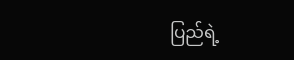ပြည်ရဲ့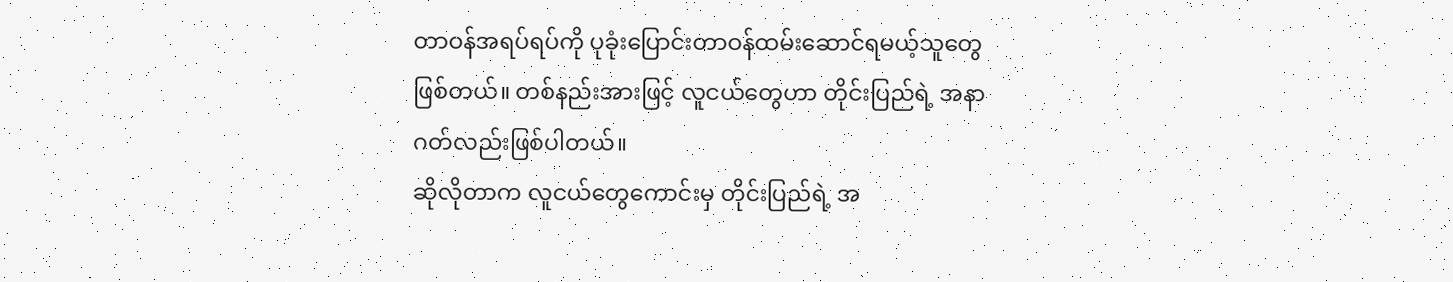တာဝန်အရပ်ရပ်ကို ပုခုံးပြောင်းတာဝန်ထမ်းဆောင်ရမယ့်သူတွေဖြစ်တယ်။ တစ်နည်းအားဖြင့် လူငယ်တွေဟာ တိုင်းပြည်ရဲ့ အနာဂတ်လည်းဖြစ်ပါတယ်။
ဆိုလိုတာက လူငယ်တွေကောင်းမှ တိုင်းပြည်ရဲ့ အ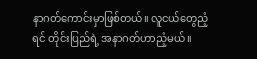နာဂတ်ကောင်းမှာဖြစ်တယ်။ လူငယ်တွေညံ့ရင် တိုင်းပြည်ရဲ့ အနာဂတ်ဟာညံ့မယ်။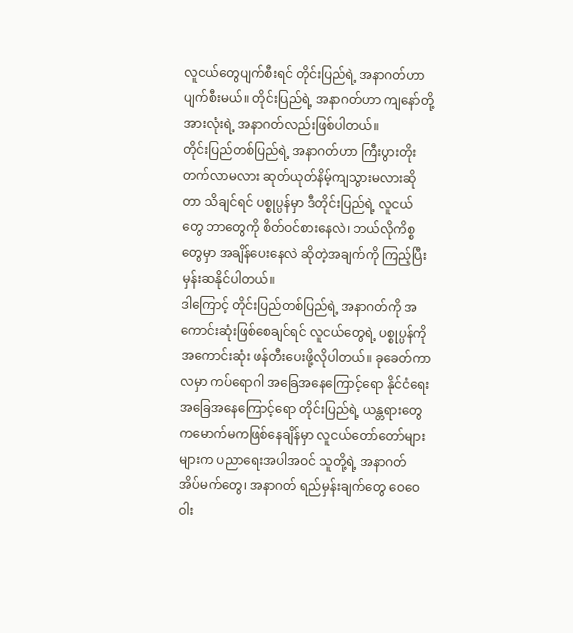လူငယ်တွေပျက်စီးရင် တိုင်းပြည်ရဲ့ အနာဂတ်ဟာ ပျက်စီးမယ်။ တိုင်းပြည်ရဲ့ အနာဂတ်ဟာ ကျနော်တို့ အားလုံးရဲ့ အနာဂတ်လည်းဖြစ်ပါတယ်။
တိုင်းပြည်တစ်ပြည်ရဲ့ အနာဂတ်ဟာ ကြီးပွားတိုးတက်လာမလား ဆုတ်ယုတ်နိမ့်ကျသွားမလားဆိုတာ သိချင်ရင် ပစ္စုပ္ပန်မှာ ဒီတိုင်းပြည်ရဲ့ လူငယ်တွေ ဘာတွေကို စိတ်ဝင်စားနေလဲ၊ ဘယ်လိုကိစ္စတွေမှာ အချိန်ပေးနေလဲ ဆိုတဲ့အချက်ကို ကြည့်ပြီး မှန်းဆနိုင်ပါတယ်။
ဒါကြောင့် တိုင်းပြည်တစ်ပြည်ရဲ့ အနာဂတ်ကို အကောင်းဆုံးဖြစ်စေချင်ရင် လူငယ်တွေရဲ့ ပစ္စုပ္ပန်ကို အကောင်းဆုံး ဖန်တီးပေးဖို့လိုပါတယ်။ ခုခေတ်ကာလမှာ ကပ်ရောဂါ အခြေအနေကြောင့်ရော နိုင်ငံရေးအခြေအနေကြောင့်ရော တိုင်းပြည်ရဲ့ ယန္တရားတွေ ကမောက်မကဖြစ်နေချိန်မှာ လူငယ်တော်တော်များများက ပညာရေးအပါအဝင် သူတို့ရဲ့ အနာဂတ် အိပ်မက်တွေ၊ အနာဂတ် ရည်မှန်းချက်တွေ ဝေဝေဝါး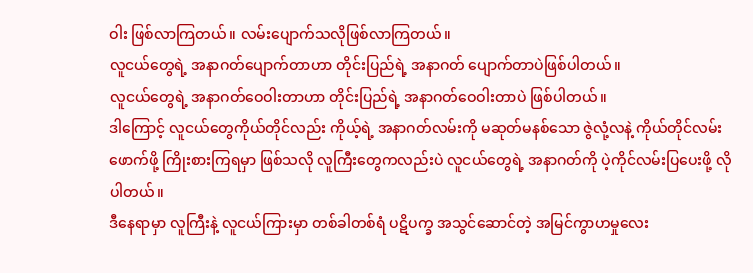ဝါး ဖြစ်လာကြတယ်။ လမ်းပျောက်သလိုဖြစ်လာကြတယ်။
လူငယ်တွေရဲ့ အနာဂတ်ပျောက်တာဟာ တိုင်းပြည်ရဲ့ အနာဂတ် ပျောက်တာပဲဖြစ်ပါတယ်။
လူငယ်တွေရဲ့ အနာဂတ်ဝေဝါးတာဟာ တိုင်းပြည်ရဲ့ အနာဂတ်ဝေဝါးတာပဲ ဖြစ်ပါတယ်။
ဒါကြောင့် လူငယ်တွေကိုယ်တိုင်လည်း ကိုယ့်ရဲ့ အနာဂတ်လမ်းကို မဆုတ်မနစ်သော ဇွဲလုံ့လနဲ့ ကိုယ်တိုင်လမ်းဖောက်ဖို့ ကြိုးစားကြရမှာ ဖြစ်သလို လူကြီးတွေကလည်းပဲ လူငယ်တွေရဲ့ အနာဂတ်ကို ပဲ့ကိုင်လမ်းပြပေးဖို့ လိုပါတယ်။
ဒီနေရာမှာ လူကြီးနဲ့ လူငယ်ကြားမှာ တစ်ခါတစ်ရံ ပဋိပက္ခ အသွင်ဆောင်တဲ့ အမြင်ကွာဟမှုလေး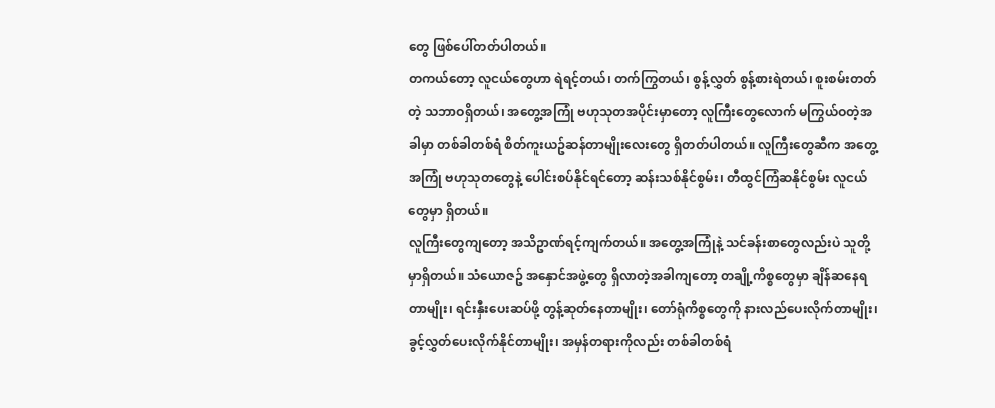တွေ ဖြစ်ပေါ်တတ်ပါတယ်။
တကယ်တော့ လူငယ်တွေဟာ ရဲရင့်တယ်၊ တက်ကြွတယ်၊ စွန့်လွှတ် စွန့်စားရဲတယ်၊ စူးစမ်းတတ်တဲ့ သဘာဝရှိတယ်၊ အတွေ့အကြုံ ဗဟုသုတအပိုင်းမှာတော့ လူကြီးတွေလောက် မကြွယ်ဝတဲ့အခါမှာ တစ်ခါတစ်ရံ စိတ်ကူးယဥ်ဆန်တာမျိုးလေးတွေ ရှိတတ်ပါတယ်။ လူကြီးတွေဆီက အတွေ့အကြုံ ဗဟုသုတတွေနဲ့ ပေါင်းစပ်နိုင်ရင်တော့ ဆန်းသစ်နိုင်စွမ်း၊ တီထွင်ကြံဆနိုင်စွမ်း လူငယ်တွေမှာ ရှိတယ်။
လူကြီးတွေကျတော့ အသိဥာဏ်ရင့်ကျက်တယ်။ အတွေ့အကြုံနဲ့ သင်ခန်းစာတွေလည်းပဲ သူတို့မှာရှိတယ်။ သံယောဇဥ် အနှောင်အဖွဲ့တွေ ရှိလာတဲ့အခါကျတော့ တချို့ကိစ္စတွေမှာ ချိန်ဆနေရတာမျိုး၊ ရင်းနှီးပေးဆပ်ဖို့ တွန့်ဆုတ်နေတာမျိုး၊ တော်ရုံကိစ္စတွေကို နားလည်ပေးလိုက်တာမျိုး၊ ခွင့်လွှတ်ပေးလိုက်နိုင်တာမျိုး၊ အမှန်တရားကိုလည်း တစ်ခါတစ်ရံ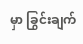မှာ ခြွင်းချက်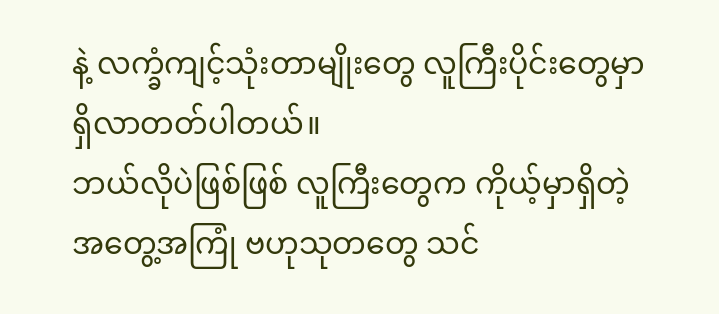နဲ့ လက္ခံကျင့်သုံးတာမျိုးတွေ လူကြီးပိုင်းတွေမှာ ရှိလာတတ်ပါတယ်။
ဘယ်လိုပဲဖြစ်ဖြစ် လူကြီးတွေက ကိုယ့်မှာရှိတဲ့ အတွေ့အကြုံ ဗဟုသုတတွေ သင်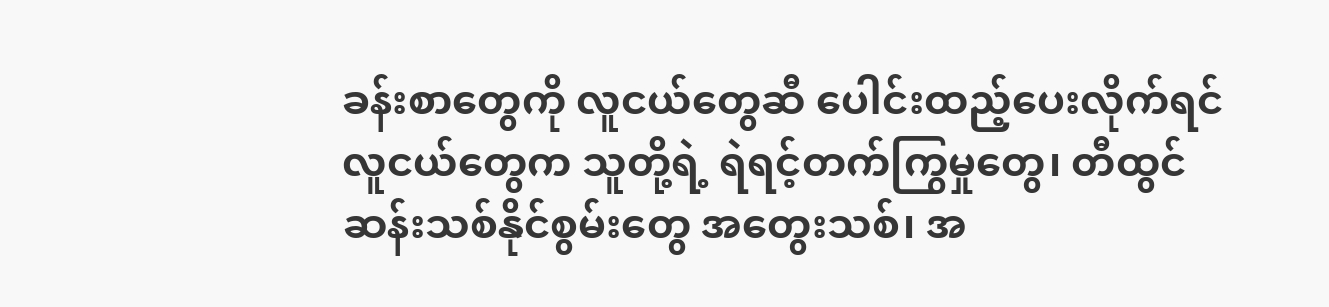ခန်းစာတွေကို လူငယ်တွေဆီ ပေါင်းထည့်ပေးလိုက်ရင် လူငယ်တွေက သူတို့ရဲ့ ရဲရင့်တက်ကြွမှုတွေ၊ တီထွင်ဆန်းသစ်နိုင်စွမ်းတွေ အတွေးသစ်၊ အ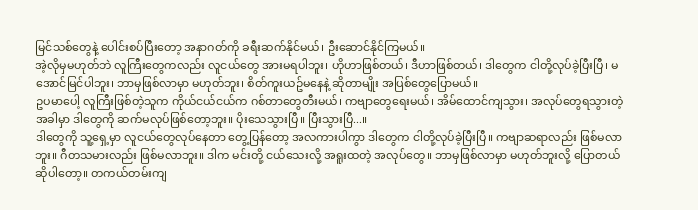မြင်သစ်တွေနဲ့ ပေါင်းစပ်ပြီးတော့ အနာဂတ်ကို ခရီးဆက်နိုင်မယ်၊ ဦးဆောင်နိုင်ကြမယ်။
အဲ့လိုမှမဟုတ်ဘဲ လူကြီးတွေကလည်း လူငယ်တွေ အားမရပါဘူး၊ ဟိုဟာဖြစ်တယ်၊ ဒီဟာဖြစ်တယ်၊ ဒါတွေက ငါတို့လုပ်ခဲ့ပြီးပြီ၊ မအောင်မြင်ပါဘူး၊ ဘာမှဖြစ်လာမှာ မဟုတ်ဘူး၊ စိတ်ကူးယဥ်မနေနဲ့ ဆိုတာမျိုး အပြစ်တွေပြောမယ်။
ဥပမာပေါ့ လူကြီးဖြစ်တဲ့သူက ကိုယ်ငယ်ငယ်က ဂစ်တာတွေတီးမယ်၊ ကဗျာတွေရေးမယ်၊ အိမ်ထောင်ကျသွား၊ အလုပ်တွေရသွားတဲ့အခါမှာ ဒါတွေကို ဆက်မလုပ်ဖြစ်တော့ဘူး။ ပိုးသေသွားပြီ။ ပြီးသွားပြီ...။
ဒါတွေကို သူ့ရှေ့မှာ လူငယ်တွေလုပ်နေတာ တွေ့ပြန်တော့ အလကားပါကွာ ဒါတွေက ငါတို့လုပ်ခဲ့ပြီးပြီ။ ကဗျာဆရာလည်း ဖြစ်မလာဘူး။ ဂီတသမားလည်း ဖြစ်မလာဘူး။ ဒါက မင်းတို့ ငယ်သေးလို့ အရူးထတဲ့ အလုပ်တွေ။ ဘာမှဖြစ်လာမှာ မဟုတ်ဘူးလို့ ပြောတယ်ဆိုပါတော့။ တကယ်တမ်းကျ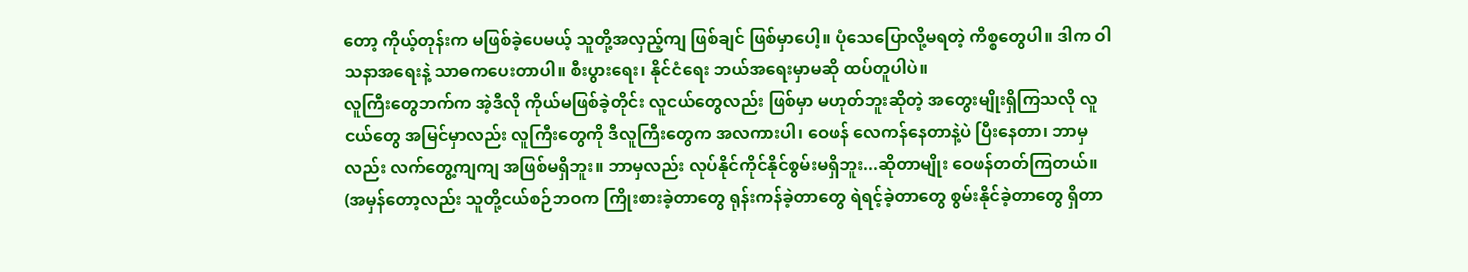တော့ ကိုယ့်တုန်းက မဖြစ်ခဲ့ပေမယ့် သူတို့အလှည့်ကျ ဖြစ်ချင် ဖြစ်မှာပေါ့။ ပုံသေပြောလို့မရတဲ့ ကိစ္စတွေပါ။ ဒါက ဝါသနာအရေးနဲ့ သာဓကပေးတာပါ။ စီးပွားရေး၊ နိုင်ငံရေး ဘယ်အရေးမှာမဆို ထပ်တူပါပဲ။
လူကြီးတွေဘက်က အဲ့ဒီလို ကိုယ်မဖြစ်ခဲ့တိုင်း လူငယ်တွေလည်း ဖြစ်မှာ မဟုတ်ဘူးဆိုတဲ့ အတွေးမျိုးရှိကြသလို လူငယ်တွေ အမြင်မှာလည်း လူကြီးတွေကို ဒီလူကြီးတွေက အလကားပါ၊ ဝေဖန် လေကန်နေတာနဲ့ပဲ ပြီးနေတာ၊ ဘာမှလည်း လက်တွေ့ကျကျ အဖြစ်မရှိဘူး။ ဘာမှလည်း လုပ်နိုင်ကိုင်နိုင်စွမ်းမရှိဘူး...ဆိုတာမျိုး ဝေဖန်တတ်ကြတယ်။ (အမှန်တော့လည်း သူတို့ငယ်စဉ်ဘဝက ကြိုးစားခဲ့တာတွေ ရုန်းကန်ခဲ့တာတွေ ရဲရင့်ခဲ့တာတွေ စွမ်းနိုင်ခဲ့တာတွေ ရှိတာ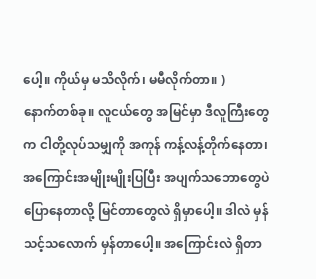ပေါ့။ ကိုယ်မှ မသိလိုက်၊ မမီလိုက်တာ။ )
နောက်တစ်ခု။ လူငယ်တွေ အမြင်မှာ ဒီလူကြီးတွေက ငါတို့လုပ်သမျှကို အကုန် ကန့်လန့်တိုက်နေတာ၊ အကြောင်းအမျိုးမျိုးပြပြီး အပျက်သဘောတွေပဲ ပြောနေတာလို့ မြင်တာတွေလဲ ရှိမှာပေါ့။ ဒါလဲ မှန်သင့်သလောက် မှန်တာပေါ့။ အကြောင်းလဲ ရှိတာ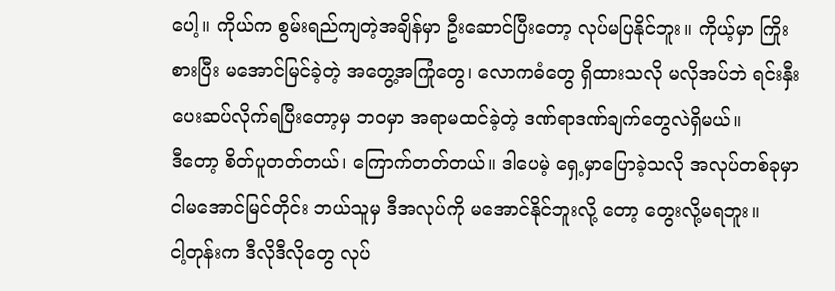ပေါ့။ ကိုယ်က စွမ်းရည်ကျတဲ့အချိန်မှာ ဦးဆောင်ပြီးတော့ လုပ်မပြနိုင်ဘူး။ ကိုယ့်မှာ ကြိုးစားပြီး မအောင်မြင်ခဲ့တဲ့ အတွေ့အကြုံတွေ၊ လောကဓံတွေ ရှိထားသလို မလိုအပ်ဘဲ ရင်းနှီးပေးဆပ်လိုက်ရပြီးတော့မှ ဘဝမှာ အရာမထင်ခဲ့တဲ့ ဒဏ်ရာဒဏ်ချက်တွေလဲရှိမယ်။
ဒီတော့ စိတ်ပူတတ်တယ်၊ ကြောက်တတ်တယ်။ ဒါပေမဲ့ ရှေ့မှာပြောခဲ့သလို အလုပ်တစ်ခုမှာ ငါမအောင်မြင်တိုင်း ဘယ်သူမှ ဒီအလုပ်ကို မအောင်နိုင်ဘူးလို့ တော့ တွေးလို့မရဘူး။
ငါ့တုန်းက ဒီလိုဒီလိုတွေ လုပ်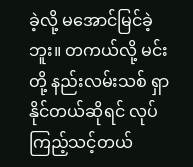ခဲ့လို့ မအောင်မြင်ခဲ့ဘူး။ တကယ်လို့ မင်းတို့ နည်းလမ်းသစ် ရှာနိုင်တယ်ဆိုရင် လုပ်ကြည့်သင့်တယ်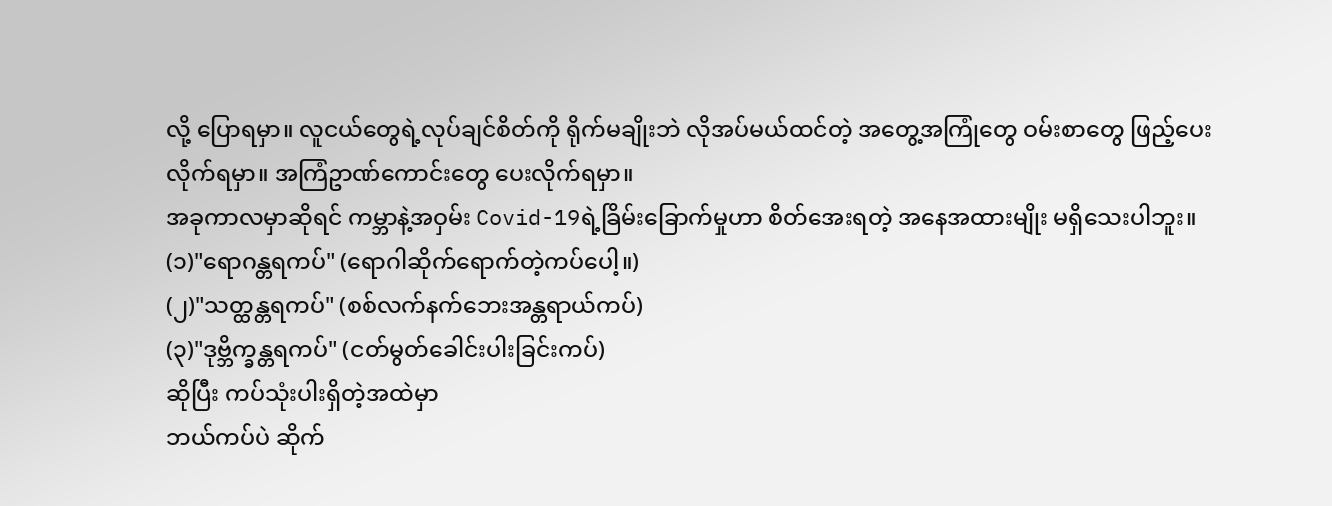လို့ ပြောရမှာ။ လူငယ်တွေရဲ့လုပ်ချင်စိတ်ကို ရိုက်မချိုးဘဲ လိုအပ်မယ်ထင်တဲ့ အတွေ့အကြုံတွေ ဝမ်းစာတွေ ဖြည့်ပေးလိုက်ရမှာ။ အကြံဥာဏ်ကောင်းတွေ ပေးလိုက်ရမှာ။
အခုကာလမှာဆိုရင် ကမ္ဘာနဲ့အဝှမ်း Covid-19ရဲ့ခြိမ်းခြောက်မှုဟာ စိတ်အေးရတဲ့ အနေအထားမျိုး မရှိသေးပါဘူး။
(၁)"ရောဂန္တရကပ်" (ရောဂါဆိုက်ရောက်တဲ့ကပ်ပေါ့။)
(၂)"သတ္ထန္တရကပ်" (စစ်လက်နက်ဘေးအန္တရာယ်ကပ်)
(၃)"ဒုဗ္ဘိက္ခန္တရကပ်" (ငတ်မွတ်ခေါင်းပါးခြင်းကပ်)
ဆိုပြီး ကပ်သုံးပါးရှိတဲ့အထဲမှာ
ဘယ်ကပ်ပဲ ဆိုက်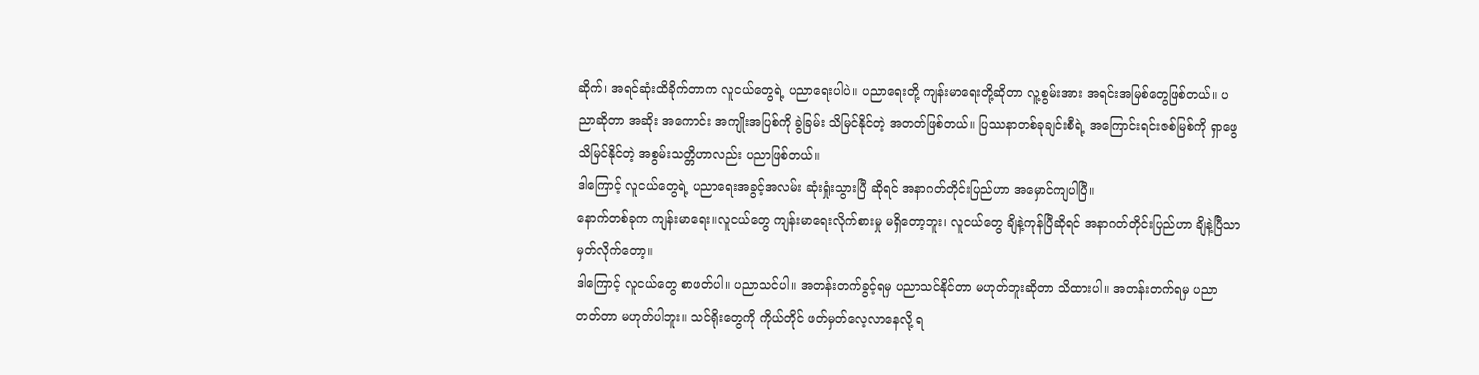ဆိုက်၊ အရင်ဆုံးထိခိုက်တာက လူငယ်တွေရဲ့ ပညာရေးပါပဲ။ ပညာရေးတို့ ကျန်းမာရေးတို့ဆိုတာ လူ့စွမ်းအား အရင်းအမြစ်တွေဖြစ်တယ်။ ပညာဆိုတာ အဆိုး အကောင်း အကျိုးအပြစ်ကို ခွဲခြမ်း သိမြင်နိုင်တဲ့ အတတ်ဖြစ်တယ်။ ပြဿနာတစ်ခုချင်းစီရဲ့ အကြောင်းရင်းဇစ်မြစ်ကို ရှာဖွေသိမြင်နိုင်တဲ့ အစွမ်းသတ္တိဟာလည်း ပညာဖြစ်တယ်။
ဒါကြောင့် လူငယ်တွေရဲ့ ပညာရေးအခွင့်အလမ်း ဆုံးရှုံးသွားပြီ ဆိုရင် အနာဂတ်တိုင်းပြည်ဟာ အမှောင်ကျပါပြီ။
နောက်တစ်ခုက ကျန်းမာရေး။လူငယ်တွေ ကျန်းမာရေးလိုက်စားမှု မရှိတော့ဘူး၊ လူငယ်တွေ ချိနဲ့ကုန်ပြီဆိုရင် အနာဂတ်တိုင်းပြည်ဟာ ချိနဲ့ပြီသာ မှတ်လိုက်တော့။
ဒါကြောင့် လူငယ်တွေ စာဖတ်ပါ။ ပညာသင်ပါ။ အတန်းတက်ခွင့်ရမှ ပညာသင်နိုင်တာ မဟုတ်ဘူးဆိုတာ သိထားပါ။ အတန်းတက်ရမှ ပညာတတ်တာ မဟုတ်ပါဘူး။ သင်ရိုးတွေကို ကိုယ်တိုင် ဖတ်မှတ်လေ့လာနေလို့ ရ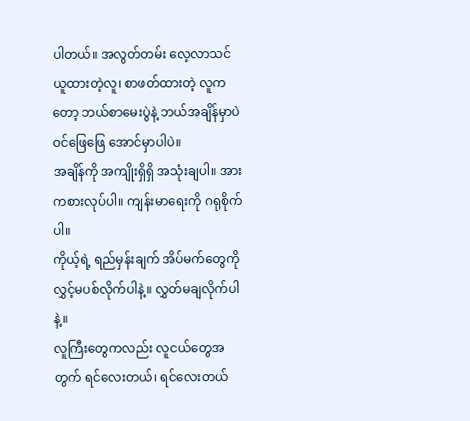ပါတယ်။ အလွတ်တမ်း လေ့လာသင်ယူထားတဲ့လူ၊ စာဖတ်ထားတဲ့ လူကတော့ ဘယ်စာမေးပွဲနဲ့ ဘယ်အချိန်မှာပဲ ဝင်ဖြေဖြေ အောင်မှာပါပဲ။
အချိန်ကို အကျိုးရှိရှိ အသုံးချပါ။ အားကစားလုပ်ပါ။ ကျန်းမာရေးကို ဂရုစိုက်ပါ။
ကိုယ့်ရဲ့ ရည်မှန်းချက် အိပ်မက်တွေကို လွှင့်မပစ်လိုက်ပါနဲ့။ လွှတ်မချလိုက်ပါနဲ့။
လူကြီးတွေကလည်း လူငယ်တွေအတွက် ရင်လေးတယ်၊ ရင်လေးတယ်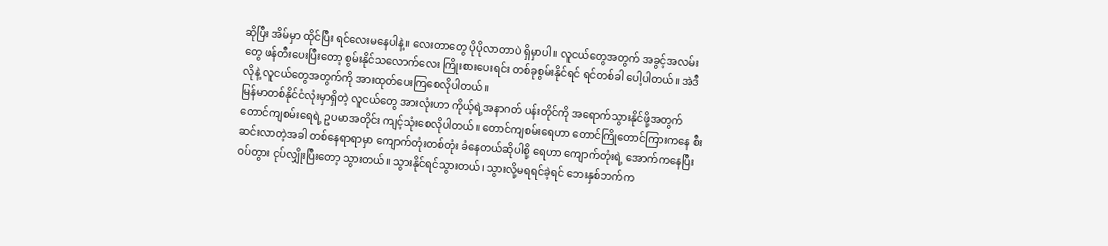ဆိုပြီး အိမ်မှာ ထိုင်ပြီး ရင်လေးမနေပါနဲ့။ လေးတာတွေ ပိုပိုလာတာပဲ ရှိမှာပါ။ လူငယ်တွေအတွက် အခွင့်အလမ်းတွေ ဖန်တီးပေးပြီးတော့ စွမ်းနိုင်သလောက်လေး ကြိုးစားပေးရင်း တစ်ခုစွမ်းနိုင်ရင် ရင်တစ်ခါ ပေါ့ပါတယ်။ အဲဒီလိုနဲ့ လူငယ်တွေအတွက်ကို အားထုတ်ပေးကြစေလိုပါတယ်။
မြန်မာတစ်နိုင်ငံလုံးမှာရှိတဲ့ လူငယ်တွေ အားလုံးဟာ ကိုယ့်ရဲ့အနာဂတ် ပန်းတိုင်ကို အရောက်သွားနိုင်ဖို့အတွက် တောင်ကျစမ်းရေရဲ့ ဥပမာအတိုင်း ကျင့်သုံးစေလိုပါတယ်။ တောင်ကျစမ်းရေဟာ တောင်ကြိုတောင်ကြားကနေ စီးဆင်းလာတဲ့အခါ တစ်နေရာရာမှာ ကျောက်တုံးတစ်တုံး ခံနေတယ်ဆိုပါစို့ ရေဟာ ကျောက်တုံးရဲ့ အောက်ကနေပြီး ဝပ်တွား ငုပ်လျှိုးပြီးတော့ သွားတယ်။ သွားနိုင်ရင်သွားတယ်၊ သွားလို့မရရင်ခဲ့ရင် ဘေးနှစ်ဘက်က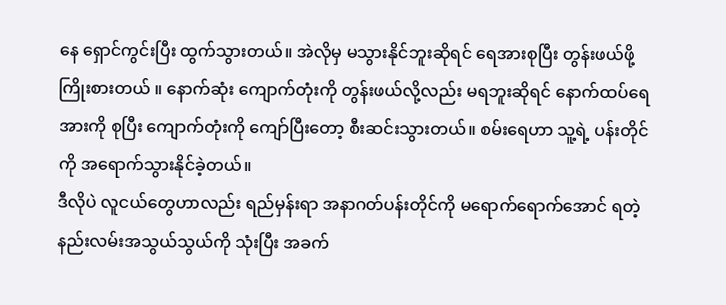နေ ရှောင်ကွင်းပြီး ထွက်သွားတယ်။ အဲလိုမှ မသွားနိုင်ဘူးဆိုရင် ရေအားစုပြီး တွန်းဖယ်ဖို့ ကြိုးစားတယ် ။ နောက်ဆုံး ကျောက်တုံးကို တွန်းဖယ်လို့လည်း မရဘူးဆိုရင် နောက်ထပ်ရေအားကို စုပြီး ကျောက်တုံးကို ကျော်ပြီးတော့ စီးဆင်းသွားတယ်။ စမ်းရေဟာ သူ့ရဲ့ ပန်းတိုင်ကို အရောက်သွားနိုင်ခဲ့တယ်။
ဒီလိုပဲ လူငယ်တွေဟာလည်း ရည်မှန်းရာ အနာဂတ်ပန်းတိုင်ကို မရောက်ရောက်အောင် ရတဲ့ နည်းလမ်းအသွယ်သွယ်ကို သုံးပြီး အခက်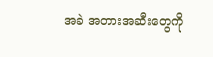အခဲ အတားအဆီးတွေကို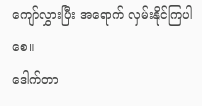ကျော်လွှားပြီး အရောက် လှမ်းနိုင်ကြပါစေ။
ဒေါက်တာ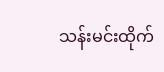သန်းမင်းထိုက်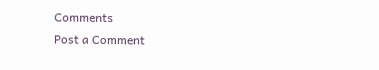Comments
Post a Comment